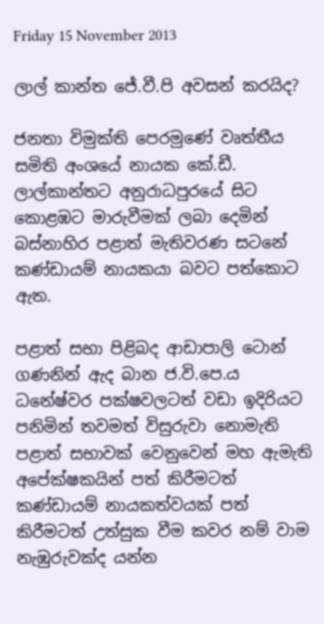Friday 15 November 2013

ලාල් කාන්ත ජේ.වී.පි අවසන් කරයිද?

ජනතා විමුක්ති පෙරමුණේ වෘත්තීය සමිති අංශයේ නායක කේ.ඩී. ලාල්කාන්තට අනුරාධපුරයේ සිට කොළඹට මාරුවීමක් ලබා දෙමින් බස්නාහිර පළාත් මැතිවරණ සටනේ කණ්ඩායම් නායකයා බවට පත්කොට ඇත.

පළාත් සභා පිළිබද ආඩාපාලි ටොන් ගණනින් ඇද බාන ජ.වි.පෙ.ය ධනේෂ්වර පක්ෂවලටත් වඩා ඉදිරියට පනිමින් තවමත් විසුරුවා නොමැති පළාත් සභාවක් වෙනුවෙන් මහ ඇමැති අපේක්ෂකයින් පත් කිරීමටත් කණ්ඩායම් නායකත්වයක් පත් කිරීමටත් උත්සුක වීම කවර නම් වාම නැඹුරුවක්ද යන්න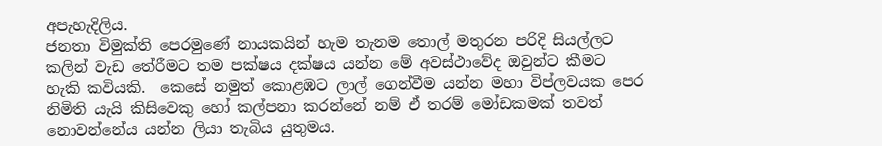අපැහැදිලිය.
ජනතා විමුක්ති පෙරමුණේ නායකයින් හැම තැනම තොල් මතුරන පරිදි සියල්ලට කලින් වැඩ තේරීමට තම පක්ෂය දක්ෂය යන්න මේ අවස්ථාවේද ඔවුන්ට කීමට හැකි කවියකි.  කෙසේ නමුත් කොළඹට ලාල් ගෙන්වීම යන්න මහා විප්ලවයක පෙර නිමිති යැයි කිසිවෙකු හෝ කල්පනා කරන්නේ නම් ඒ තරම් මෝඩකමක් තවත් නොවන්නේය යන්න ලියා තැබිය යුතුමය.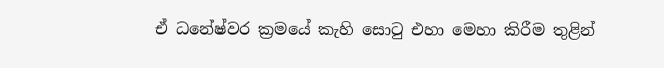ඒ ධනේෂ්වර ක්‍රමයේ කැහි සොටු එහා මෙහා කිරීම තුළින්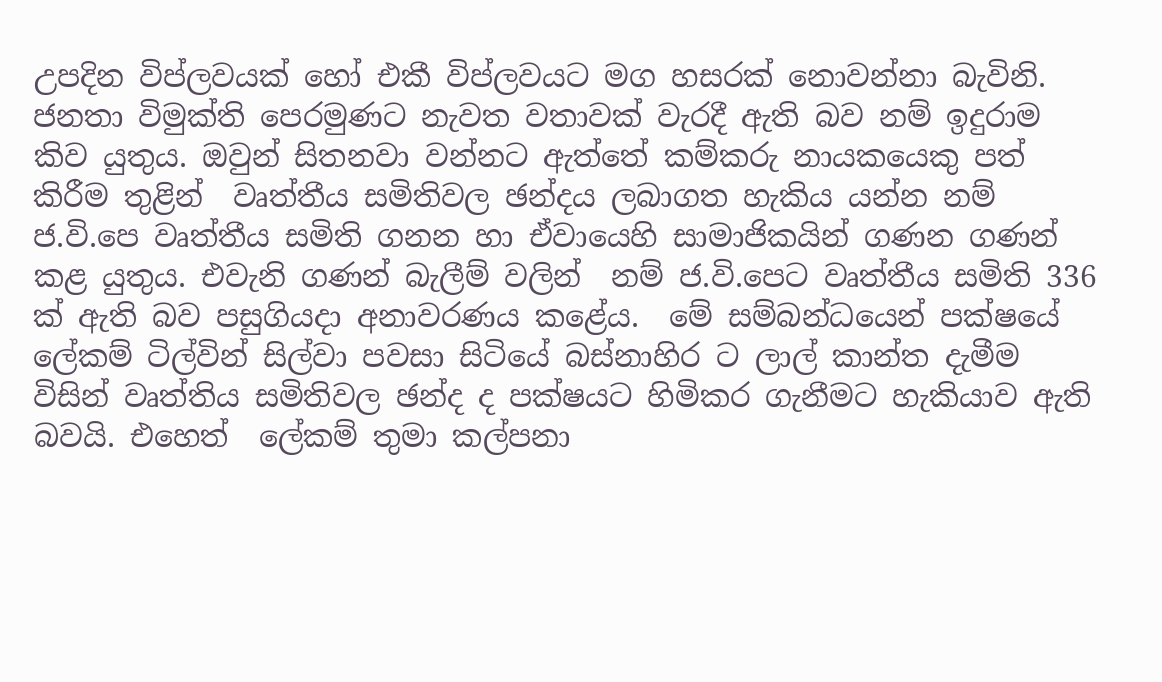උපදින විප්ලවයක් හෝ එකී විප්ලවයට මග හසරක් නොවන්නා බැවිනි.
ජනතා විමුක්ති පෙරමුණට නැවත වතාවක් වැරදී ඇති බව නම් ඉදුරාම කිව යුතුය. ඔවුන් සිතනවා වන්නට ඇත්තේ කම්කරු නායකයෙකු පත් කිරීම තුළින්  වෘත්තීය සමිතිවල ඡන්දය ලබාගත හැකිය යන්න නම් ජ.වි.පෙ වෘත්තීය සමිති ගනන හා ඒවායෙහි සාමාජිකයින් ගණන ගණන් කළ යුතුය. එවැනි ගණන් බැලීම් වලින්  නම් ජ.වි.පෙට වෘත්තීය සමිති 336  ක් ඇති බව පසුගියදා අනාවරණය කළේය.  මේ සම්බන්ධයෙන් පක්ෂයේ ලේකම් ටිල්වින් සිල්වා පවසා සිටියේ බස්නාහිර ට ලාල් කාන්ත දැමීම විසින් වෘත්තිය සමිතිවල ඡන්ද ද පක්ෂයට හිමිකර ගැනීමට හැකියාව ඇති බවයි. එහෙත්  ලේකම් තුමා කල්පනා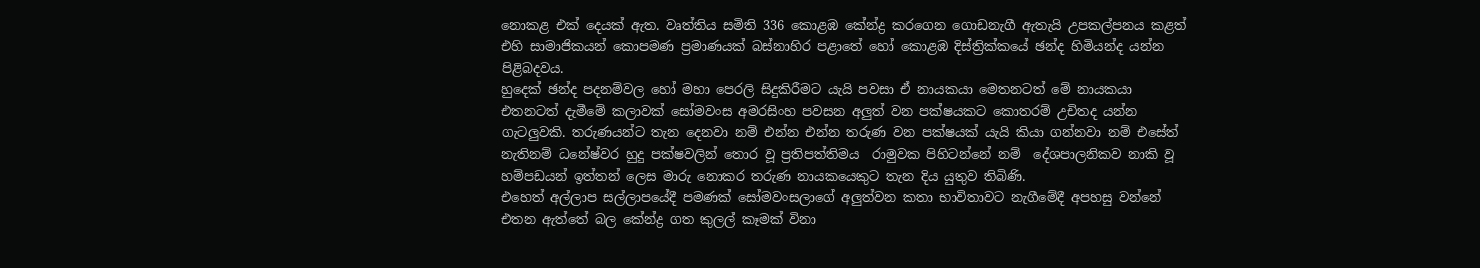නොකළ එක් දෙයක් ඇත. වෘත්තිය සමිති 336 කොළඹ කේන්ද්‍ර කරගෙන ගොඩනැගී ඇතැයි උපකල්පනය කළත් එහි සාමාජිකයන් කොපමණ ප්‍රමාණයක් බස්නාහිර පළාතේ හෝ කොළඹ දිස්ත්‍රික්කයේ ඡන්ද හිමියන්ද යන්න පිළිබදවය.
හුදෙක් ඡන්ද පදනම්වල හෝ මහා පෙරලි සිදුකිරීමට යැයි පවසා ඒ නායකයා මෙතනටත් මේ නායකයා එතනටත් දැමීමේ කලාවක් සෝමවංස අමරසිංහ පවසන අලුත් වන පක්ෂයකට කොතරම් උචිතද යන්න ගැටලුවකි. තරුණයන්ට තැන දෙනවා නම් එන්න එන්න තරුණ වන පක්ෂයක් යැයි කියා ගන්නවා නම් එසේත් නැතිනම් ධනේෂ්වර හුදු පක්ෂවලින් තොර වූ ප්‍රතිපත්තිමය  රාමුවක පිහිටන්නේ නම්  දේශපාලනිකව නාකි වූ හම්පඩයන් ඉත්තන් ලෙස මාරු නොකර තරුණ නායකයෙකුට තැන දිය යුතුව තිබිණි.
එහෙත් අල්ලාප සල්ලාපයේදී පමණක් සෝමවංසලාගේ අලුත්වන කතා භාවිතාවට නැගීමේදී අපහසු වන්නේ එතන ඇත්තේ බල කේන්ද්‍ර ගත කුලල් කෑමක් විනා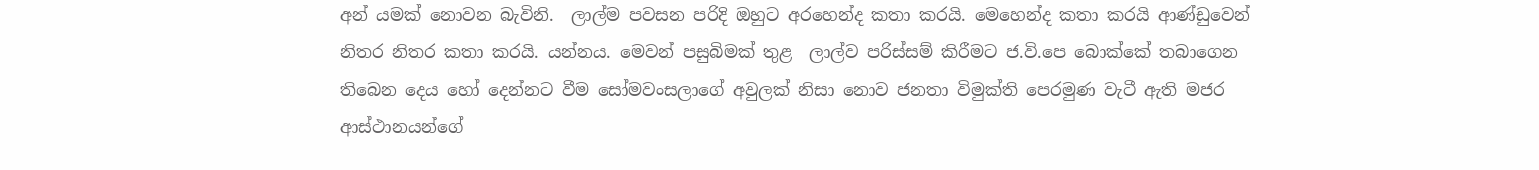අන් යමක් නොවන බැවිනි.  ලාල්ම පවසන පරිදි ඔහුට අරහෙන්ද කතා කරයි. මෙහෙන්ද කතා කරයි ආණ්ඩුවෙන් නිතර නිතර කතා කරයි. යන්නය. මෙවන් පසුබිමක් තුළ  ලාල්ව පරිස්සම් කිරීමට ජ.වි.පෙ බොක්කේ තබාගෙන තිබෙන දෙය හෝ දෙන්නට වීම සෝමවංසලාගේ අවුලක් නිසා නොව ජනතා විමුක්ති පෙරමුණ වැටී ඇති මජර ආස්ථානයන්ගේ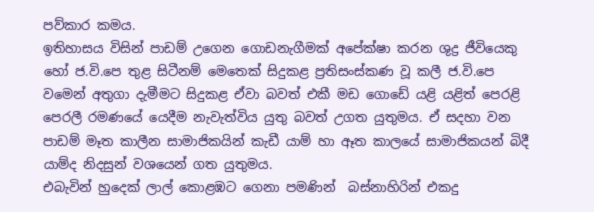පව්කාර කමය.
ඉතිහාසය විසින් පාඩම් උගෙන ගොඩනැගීමක් අපේක්ෂා කරන ශුද්‍ර ජීවියෙකු හෝ ජ.වි.පෙ තුළ සිටීනම් මෙතෙක් සිදුකළ ප්‍රතිසංස්කණ වූ කලී ජ.වි.පෙ වමෙන් අතුගා දැමීමට සිදුකළ ඒවා බවත් එකී මඩ ගොඩේ යළි යළිත් පෙරළි පෙරලී රමණයේ යෙදීම නැවැත්විය යුතු බවත් උගත යුතුමය. ඒ සදහා වන පාඩම් මෑත කාලීන සාමාජිකයින් කැඩී යාම් හා ඈත කාලයේ සාමාජිකයන් බිදී යාම්ද නිදසුන් වශයෙන් ගත යුතුමය.
එබැවින් හුදෙක් ලාල් කොළඹට ගෙනා පමණින්  බස්නාහිරින් එකදු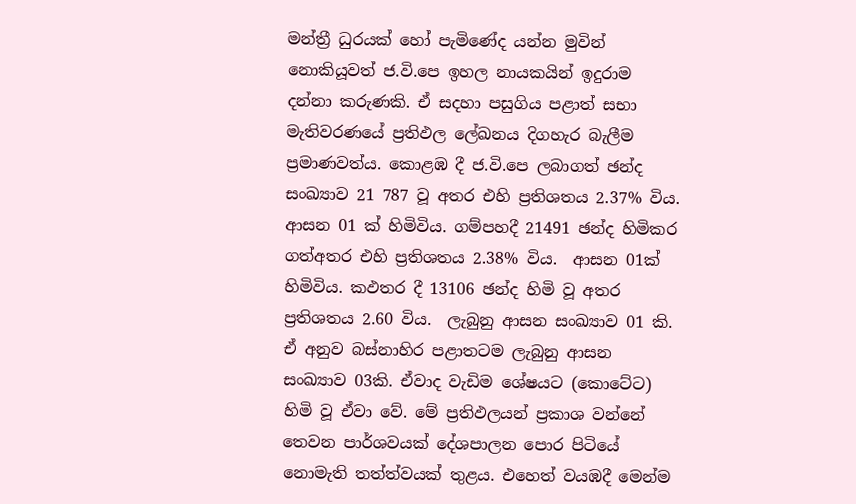මන්ත්‍රී ධුරයක් හෝ පැමිණේද යන්න මුවින් නොකියූවත් ජ.වි.පෙ ඉහල නායකයින් ඉදුරාම දන්නා කරුණකි. ඒ සදහා පසුගිය පළාත් සභා මැතිවරණයේ ප්‍රතිඵල ලේඛනය දිගහැර බැලීම ප්‍රමාණවත්ය. කොළඹ දී ජ.වි.පෙ ලබාගත් ඡන්ද සංඛ්‍යාව 21 787 වූ අතර එහි ප්‍රතිශතය 2.37% විය. ආසන 01 ක් හිමිවිය. ගම්පහදී 21491 ඡන්ද හිමිකර ගත්අතර එහි ප්‍රතිශතය 2.38% විය.  ආසන 01ක් හිමිවිය. කඵතර දී 13106 ඡන්ද හිමි වූ අතර ප්‍රතිශතය 2.60 විය.  ලැබුනු ආසන සංඛ්‍යාව 01 කි. ඒ අනුව බස්නාහිර පළාතටම ලැබුනු ආසන සංඛ්‍යාව 03කි. ඒවාද වැඩිම ශේෂයට (කොටේට) හිමි වූ ඒවා වේ. මේ ප්‍රතිඵලයන් ප්‍රකාශ වන්නේ තෙවන පාර්ශවයක් දේශපාලන පොර පිටියේ නොමැති තත්ත්වයක් තුළය. එහෙත් වයඹදී මෙන්ම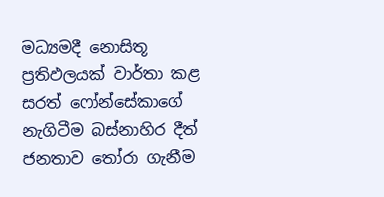මධ්‍යමදී නොසිතූ ප්‍රතිඵලයක් වාර්තා කළ සරත් ෆෝන්සේකාගේ නැගිටීම බස්නාහිර දීත් ජනතාව තෝරා ගැනීම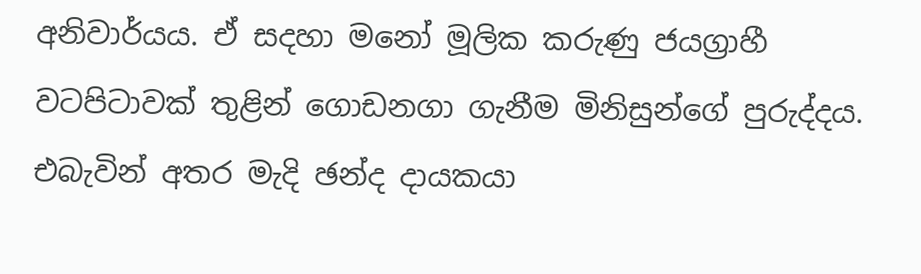අනිවාර්යය. ඒ සදහා මනෝ මූලික කරුණු ජයග්‍රාහී  වටපිටාවක් තුළින් ගොඩනගා ගැනීම මිනිසුන්ගේ පුරුද්දය.
එබැවින් අතර මැදි ඡන්ද දායකයා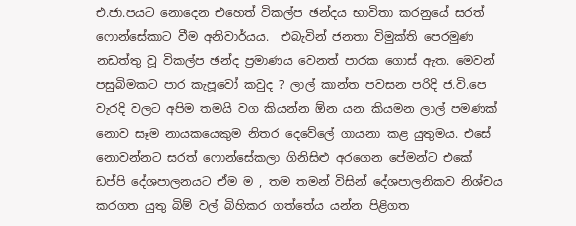එ.ජා.පයට නොදෙන එහෙත් විකල්ප ඡන්දය භාවිතා කරනුයේ සරත් ෆොන්සේකාට වීම අනිවාර්යය.  එබැවින් ජනතා විමුක්ති පෙරමුණ නඩත්තු වූ විකල්ප ඡන්ද ප්‍රමාණය වෙනත් පාරක ගොස් ඇත. මෙවන් පසුබිමකට පාර කැපූවෝ කවුද ? ලාල් කාන්ත පවසන පරිදි ජ.වි.පෙ වැරදි වලට අපිම තමයි වග කියන්න ඕන යන කියමන ලාල් පමණක් නොව සෑම නායකයෙකුම නිතර දෙවේලේ ගායනා කළ යුතුමය. එසේ නොවන්නට සරත් ෆොන්සේකලා ගිනිසිළු අරගෙන පේමන්ට එකේ ඩප්පි දේශපාලනයට ඒම ම , තම තමන් විසින් දේශපාලනිකව නිශ්චය කරගත යුතු බිම් වල් බිහිකර ගත්තේය යන්න පිළිගත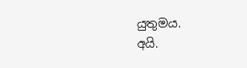යුතුමය.
අයි.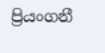ප්‍රියංගනී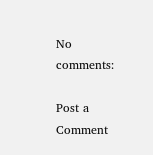No comments:

Post a Comment